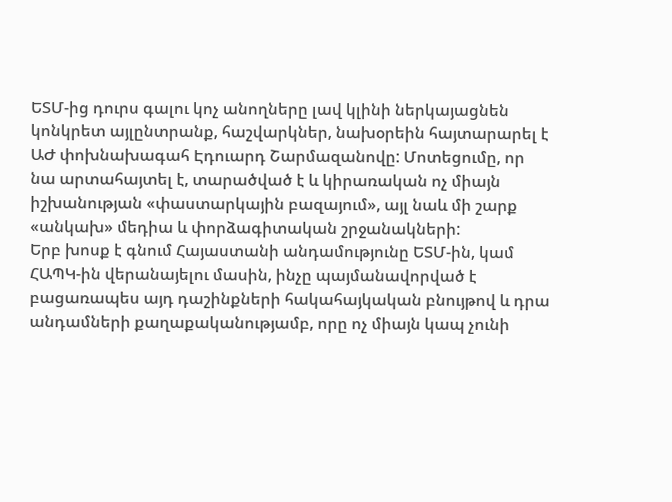ԵՏՄ-ից դուրս գալու կոչ անողները լավ կլինի ներկայացնեն կոնկրետ այլընտրանք, հաշվարկներ, նախօրեին հայտարարել է ԱԺ փոխնախագահ Էդուարդ Շարմազանովը: Մոտեցումը, որ նա արտահայտել է, տարածված է և կիրառական ոչ միայն իշխանության «փաստարկային բազայում», այլ նաև մի շարք «անկախ» մեդիա և փորձագիտական շրջանակների:
Երբ խոսք է գնում Հայաստանի անդամությունը ԵՏՄ-ին, կամ ՀԱՊԿ-ին վերանայելու մասին, ինչը պայմանավորված է բացառապես այդ դաշինքների հակահայկական բնույթով և դրա անդամների քաղաքականությամբ, որը ոչ միայն կապ չունի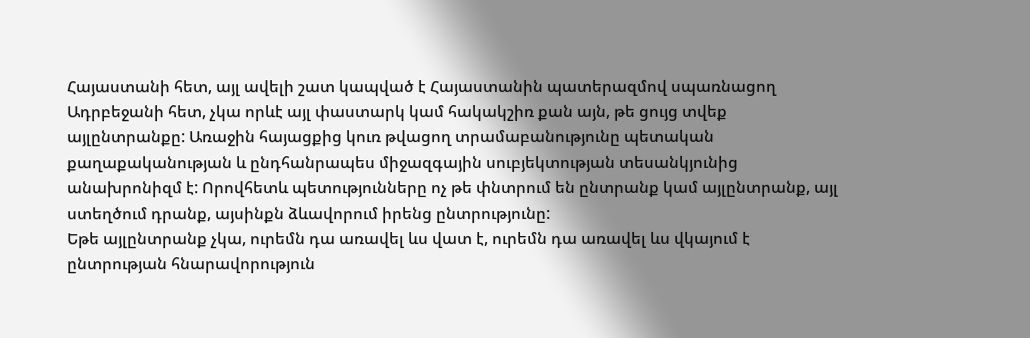Հայաստանի հետ, այլ ավելի շատ կապված է Հայաստանին պատերազմով սպառնացող Ադրբեջանի հետ, չկա որևէ այլ փաստարկ կամ հակակշիռ քան այն, թե ցույց տվեք այլընտրանքը: Առաջին հայացքից կուռ թվացող տրամաբանությունը պետական քաղաքականության և ընդհանրապես միջազգային սուբյեկտության տեսանկյունից անախրոնիզմ է: Որովհետև պետությունները ոչ թե փնտրում են ընտրանք կամ այլընտրանք, այլ ստեղծում դրանք, այսինքն ձևավորում իրենց ընտրությունը:
Եթե այլընտրանք չկա, ուրեմն դա առավել ևս վատ է, ուրեմն դա առավել ևս վկայում է ընտրության հնարավորություն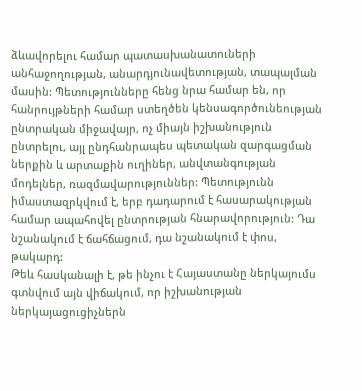ձևավորելու համար պատասխանատուների անհաջողության, անարդյունավետության, տապալման մասին: Պետությունները հենց նրա համար են, որ հանրույթների համար ստեղծեն կենսագործունեության ընտրական միջավայր, ոչ միայն իշխանություն ընտրելու, այլ ընդհանրապես պետական զարգացման ներքին և արտաքին ուղիներ, անվտանգության մոդելներ, ռազմավարություններ: Պետությունն իմաստազրկվում է, երբ դադարում է հասարակության համար ապահովել ընտրության հնարավորություն: Դա նշանակում է ճահճացում, դա նշանակում է փոս, թակարդ:
Թեև հասկանալի է, թե ինչու է Հայաստանը ներկայումս գտնվում այն վիճակում, որ իշխանության ներկայացուցիչներն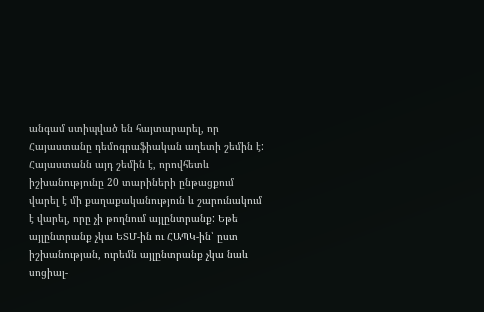անգամ ստիպված են հայտարարել, որ Հայաստանը դեմոգրաֆիական աղետի շեմին է: Հայաստանն այդ շեմին է, որովհետև իշխանությունը 20 տարիների ընթացքում վարել է մի քաղաքականություն և շարունակում է վարել, որը չի թողնում այլընտրանք: Եթե այլընտրանք չկա ԵՏՄ-ին ու ՀԱՊԿ-ին՝ ըստ իշխանության, ուրեմն այլընտրանք չկա նաև սոցիալ-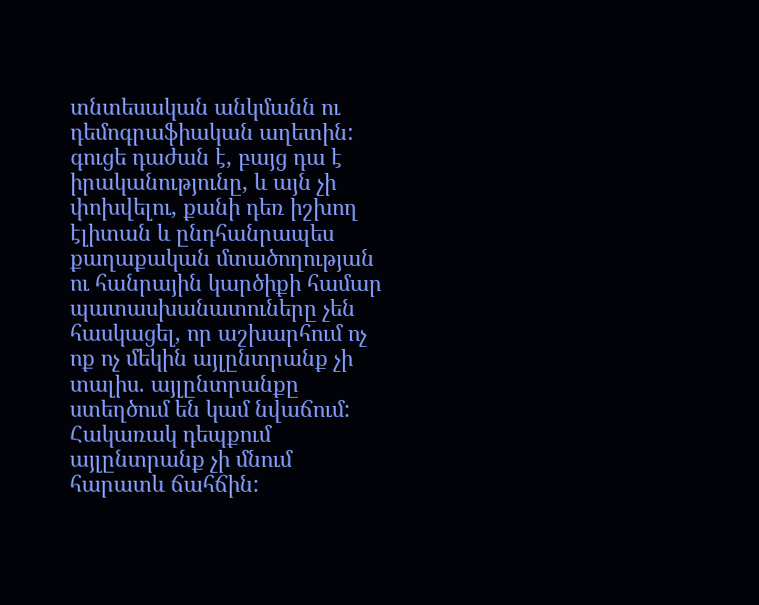տնտեսական անկմանն ու դեմոգրաֆիական աղետին: գուցե դաժան է, բայց դա է իրականությունը, և այն չի փոխվելու, քանի դեռ իշխող էլիտան և ընդհանրապես քաղաքական մտածողության ու հանրային կարծիքի համար պատասխանատուները չեն հասկացել, որ աշխարհում ոչ ոք ոչ մեկին այլընտրանք չի տալիս. այլընտրանքը ստեղծում են կամ նվաճում: Հակառակ դեպքում այլընտրանք չի մնում հարատև ճահճին: